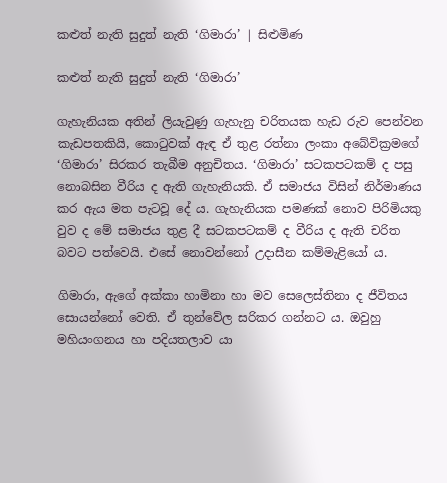කළුත් නැති සුදුත් නැති ‘ගිමාරා’ | සිළුමිණ

කළුත් නැති සුදුත් නැති ‘ගිමාරා’

ගැහැනියක අතින් ලියැවුණු ගැහැනු චරිතයක හැඩ රුව පෙන්වන කැඩපතකියි, කොටුවක් ඇඳ ඒ තුළ රත්නා ලංකා අබේවික්‍රමගේ ‘ගිමාරා’ සිරකර තැබීම අනුචිතය. ‘ගිමාරා’ සටකපටකම් ද පසු නොබසින වීරිය ද ඇති ගැහැනියකි. ඒ සමාජය විසින් නිර්මාණය කර ඇය මත පැටවූ දේ ය. ගැහැනියක පමණක් නොව පිරිමියකු වුව ද මේ සමාජය තුළ දී සටකපටකම් ද වීරිය ද ඇති චරිත බවට පත්වෙයි‍. එසේ නොවන්නෝ උදාසීන කම්මැළියෝ ය.

ගිමාරා, ඇගේ අක්කා හාමිනා හා මව සෙලෙස්තිනා ද ජීවිතය සොයන්නෝ වෙති. ඒ තුන්වේල සරිකර ගන්නට ය. ඔවුහු මහියංගනය හා පදියතලාව යා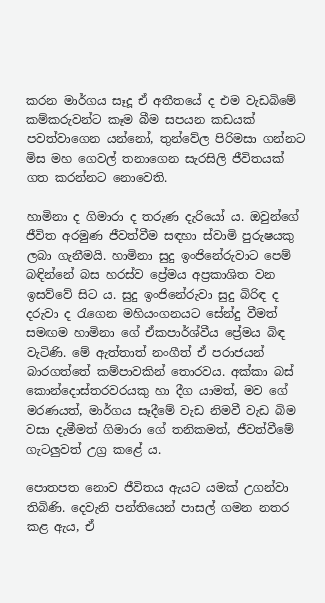කරන මාර්ගය සෑදූ ඒ අතීතයේ ද එම වැඩබිමේ කම්කරුවන්ට කෑම බීම සපයන කඩයක් පවත්වාගෙන යන්නෝ, තුන්වේල පිරිමසා ගන්නට මිස මහ ගෙවල් තනාගෙන සැරසිලි ජීවිතයක් ගත කරන්නට නොවෙති.

හාමිනා ද ගිමාරා ද තරුණ දැරියෝ ය. ඔවුන්ගේ ජීවිත අරමුණ ජීවත්වීම සඳහා ස්වාමි පුරුෂයකු ලබා ගැනීමයි. හාමිනා සුදු ඉංජිනේරුවාට පෙම් බඳින්නේ බස හරස්ව ප්‍රේමය අප්‍රකාශිත වන ඉසව්වේ සිට ය. සුදු ඉංජිනේරුවා සුදු බිරිඳ ද දරුවා ද රැගෙන මහියංගනයට සේන්දු වීමත් සමඟම හාමිනා ගේ ඒකපාර්ශ්වීය ප්‍රේමය බිඳ වැටිණි. මේ ඇත්තාත් නංගීත් ඒ පරාජයන් බාරගත්තේ කම්පාවකින් තොරවය. අක්කා බස් කොන්දොස්තරවරයකු හා දීග යාමත්, මව ගේ මරණයත්, මාර්ගය සෑදීමේ වැඩ නිමවී වැඩ බිම වසා දැමීමත් ගිමාරා ගේ තනිකමත්, ජීවත්වීමේ ගැටලුවත් උග්‍ර කළේ ය.

පොතපත නොව ජීවිතය ඇයට යමක් උගන්වා තිබිණි. දෙවැනි පන්තියෙන් පාසල් ගමන නතර කළ ඇය, ඒ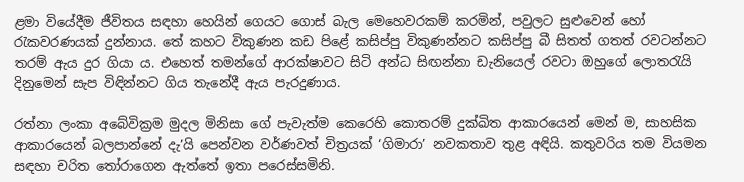ළමා වියේදීම ජීවිතය සඳහා හෙයින් ගෙයට ගොස් බැල මෙහෙවරකම් කරමින්, පවුලට සුළුවෙන් හෝ රැකවරණයක් දුන්නාය. තේ කහට විකුණන කඩ පිළේ කසිප්පු විකුණන්නට කසිප්පු බී සිතත් ගතත් රවටන්නට තරම් ඇය දුර ගියා ය. එහෙත් තමන්ගේ ආරක්ෂාවට සිටි අන්ධ සිඟන්නා ඩැනියෙල් රවටා ඔහුගේ ලොතරැයි දිනුමෙන් සැප විඳින්නට ගිය තැනේදී ඇය පැරදුණාය.

රත්නා ලංකා අබේවික්‍රම මුදල මිනිසා ගේ පැවැත්ම කෙරෙහි කොතරම් දුක්ඛිත ආකාරයෙන් මෙන් ම, සාහසික ආකාරයෙන් බලපාන්නේ දැ’යි පෙන්වන වර්ණවත් චිත්‍රයක් ‘ගිමාරා’ නවකතාව තුළ අඳියි‍. කතුවරිය තම වියමන සඳහා චරිත තෝරාගෙන ඇත්තේ ඉතා පරෙස්සමිනි.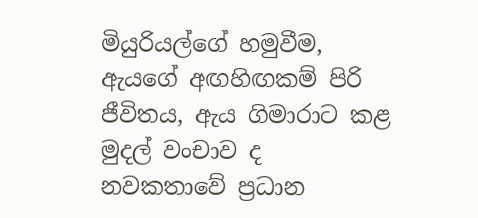මියුරියල්ගේ හමුවීම, ඇයගේ අඟහිඟකම් පිරි ජීවිතය, ඇය ගිමාරාට කළ මුදල් වංචාව ද නවකතාවේ ප්‍රධාන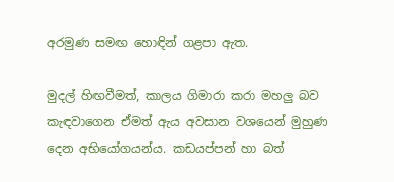අරමුණ සමඟ හොඳින් ගළපා ඇත.

මුදල් හිඟවීමත්, කාලය ගිමාරා කරා මහලු බව කැඳවාගෙන ඒමත් ඇය අවසාන වශයෙන් මුහුණ දෙන අභියෝගයන්ය. කඩයප්පන් හා බත්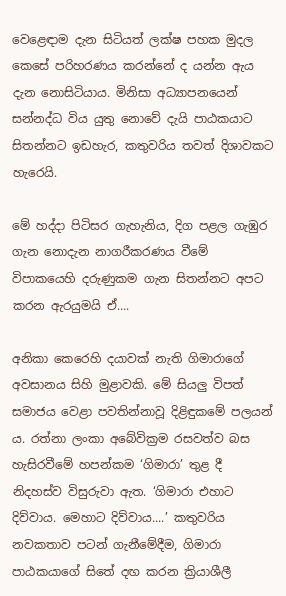වෙළෙඳාම දැන සිටියත් ලක්ෂ පහක මුදල කෙසේ පරිහරණය කරන්නේ ද යන්න ඇය දැන නොසිටියාය. මිනිසා අධ්‍යාපනයෙන් සන්නද්ධ විය යුතු නොවේ දැයි පාඨකයාට සිතන්නට ඉඩහැර, කතුවරිය තවත් දිශාවකට හැරෙයි.

මේ හද්දා පිටිසර ගැහැනිය, දිග පළල ගැඹුර ගැන නොදැන නාගරීකරණය වීමේ විපාකයෙහි දරුණුකම ගැන සිතන්නට අපට කරන ඇරයුමයි ඒ....

අනිකා කෙරෙහි දයාවක් නැති ගිමාරාගේ අවසානය සිහි මුළාවකි. මේ සියලු විපත් සමාජය වෙළා පවතින්නාවූ දිළිඳුකමේ පලයන් ය. රත්නා ලංකා අබේවික්‍රම රසවත්ව බස හැසිරවීමේ හපන්කම ‘ගිමාරා’ තුළ දී නිදහස්ව විසුරුවා ඇත. ‘ගිමාරා එහාට දිව්වාය. මෙහාට දිව්වාය....’ කතුවරිය නවකතාව පටන් ගැනීමේදීම, ගිමාරා පාඨකයාගේ සිතේ දඟ කරන ක්‍රියාශීලී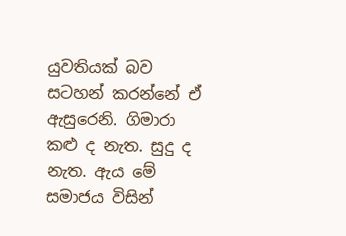යුවතියක් බව සටහන් කරන්නේ ඒ ඇසුරෙනි. ගිමාරා කළු ද නැත. සුදු ද නැත. ඇය මේ සමාජය විසින්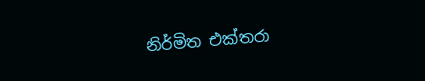නිර්මිත එක්තරා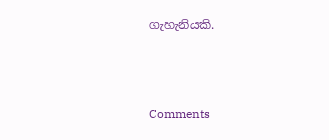ගැහැනියකි.



Comments